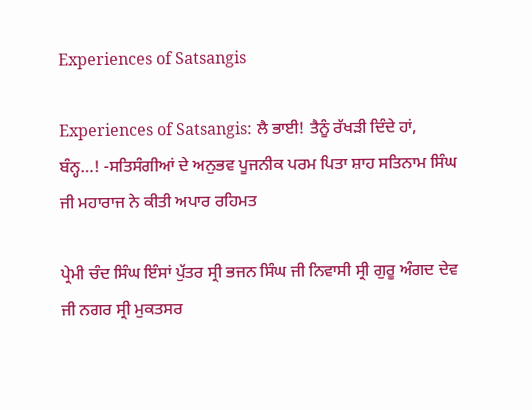Experiences of Satsangis

Experiences of Satsangis: ਲੈ ਭਾਈ! ਤੈਨੂੰ ਰੱਖੜੀ ਦਿੰਦੇ ਹਾਂ, ਬੰਨ੍ਹ…! -ਸਤਿਸੰਗੀਆਂ ਦੇ ਅਨੁਭਵ ਪੂਜਨੀਕ ਪਰਮ ਪਿਤਾ ਸ਼ਾਹ ਸਤਿਨਾਮ ਸਿੰਘ ਜੀ ਮਹਾਰਾਜ ਨੇ ਕੀਤੀ ਅਪਾਰ ਰਹਿਮਤ

ਪ੍ਰੇਮੀ ਚੰਦ ਸਿੰਘ ਇੰਸਾਂ ਪੁੱਤਰ ਸ੍ਰੀ ਭਜਨ ਸਿੰਘ ਜੀ ਨਿਵਾਸੀ ਸ੍ਰੀ ਗੁਰੂ ਅੰਗਦ ਦੇਵ ਜੀ ਨਗਰ ਸ੍ਰੀ ਮੁਕਤਸਰ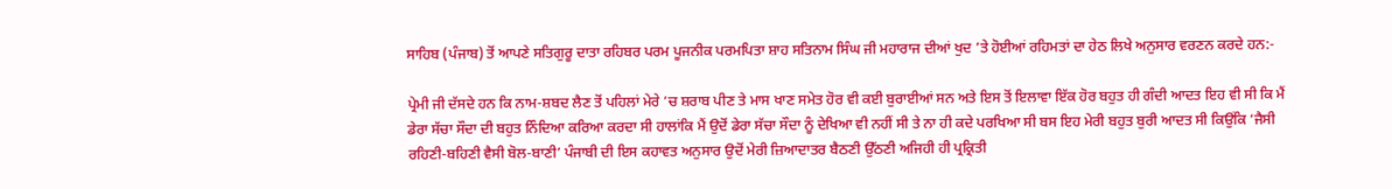ਸਾਹਿਬ (ਪੰਜਾਬ) ਤੋਂ ਆਪਣੇ ਸਤਿਗੁਰੂ ਦਾਤਾ ਰਹਿਬਰ ਪਰਮ ਪੂਜਨੀਕ ਪਰਮਪਿਤਾ ਸ਼ਾਹ ਸਤਿਨਾਮ ਸਿੰਘ ਜੀ ਮਹਾਰਾਜ ਦੀਆਂ ਖੁਦ ’ਤੇ ਹੋਈਆਂ ਰਹਿਮਤਾਂ ਦਾ ਹੇਠ ਲਿਖੇ ਅਨੁਸਾਰ ਵਰਣਨ ਕਰਦੇ ਹਨ:-

ਪ੍ਰੇਮੀ ਜੀ ਦੱਸਦੇ ਹਨ ਕਿ ਨਾਮ-ਸ਼ਬਦ ਲੈਣ ਤੋਂ ਪਹਿਲਾਂ ਮੇਰੇ ’ਚ ਸ਼ਰਾਬ ਪੀਣ ਤੇ ਮਾਸ ਖਾਣ ਸਮੇਤ ਹੋਰ ਵੀ ਕਈ ਬੁਰਾਈਆਂ ਸਨ ਅਤੇ ਇਸ ਤੋਂ ਇਲਾਵਾ ਇੱਕ ਹੋਰ ਬਹੁਤ ਹੀ ਗੰਦੀ ਆਦਤ ਇਹ ਵੀ ਸੀ ਕਿ ਮੈਂ ਡੇਰਾ ਸੱਚਾ ਸੌਦਾ ਦੀ ਬਹੁਤ ਨਿੰਦਿਆ ਕਰਿਆ ਕਰਦਾ ਸੀ ਹਾਲਾਂਕਿ ਮੈਂ ਉਦੋਂ ਡੇਰਾ ਸੱਚਾ ਸੌਦਾ ਨੂੰ ਦੇਖਿਆ ਵੀ ਨਹੀਂ ਸੀ ਤੇ ਨਾ ਹੀ ਕਦੇ ਪਰਖਿਆ ਸੀ ਬਸ ਇਹ ਮੇਰੀ ਬਹੁਤ ਬੁਰੀ ਆਦਤ ਸੀ ਕਿਉਂਕਿ ‘ਜੈਸੀ ਰਹਿਣੀ-ਬਹਿਣੀ ਵੈਸੀ ਬੋਲ-ਬਾਣੀ’ ਪੰਜਾਬੀ ਦੀ ਇਸ ਕਹਾਵਤ ਅਨੁਸਾਰ ਉਦੋਂ ਮੇਰੀ ਜ਼ਿਆਦਾਤਰ ਬੈਠਣੀ ਉੱਠਣੀ ਅਜਿਹੀ ਹੀ ਪ੍ਰਕ੍ਰਿਤੀ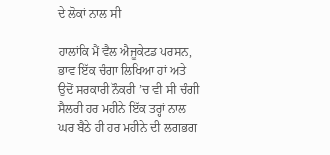ਦੇ ਲੋਕਾਂ ਨਾਲ ਸੀ

ਹਾਲਾਂਕਿ ਮੈਂ ਵੈਲ ਐਜੂਕੇਟਡ ਪਰਸਨ, ਭਾਵ ਇੱਕ ਚੰਗਾ ਲਿਖਿਆ ਹਾਂ ਅਤੇ ਉਦੋਂ ਸਰਕਾਰੀ ਨੌਕਰੀ ’ਚ ਵੀ ਸੀ ਚੰਗੀ ਸੈਲਰੀ ਹਰ ਮਹੀਨੇ ਇੱਕ ਤਰ੍ਹਾਂ ਨਾਲ ਘਰ ਬੈਠੇ ਹੀ ਹਰ ਮਹੀਨੇ ਦੀ ਲਗਭਗ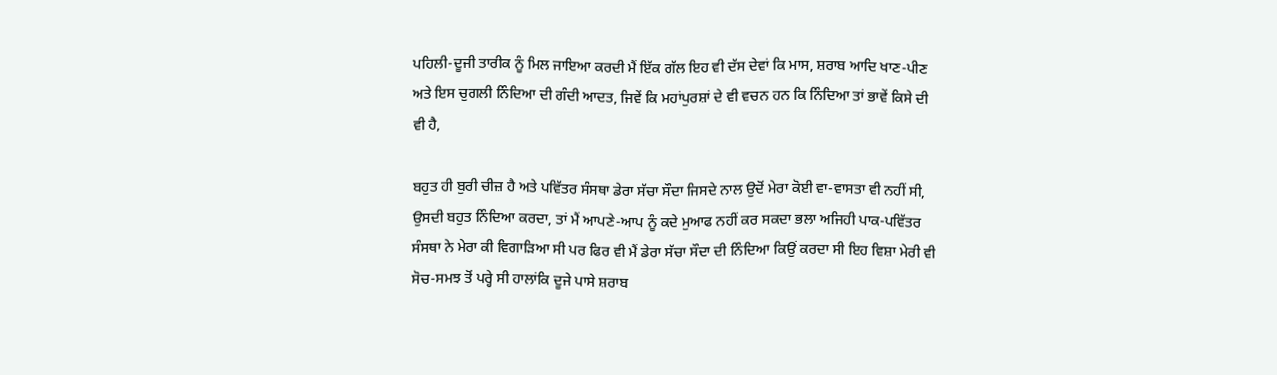ਪਹਿਲੀ-ਦੂਜੀ ਤਾਰੀਕ ਨੂੰ ਮਿਲ ਜਾਇਆ ਕਰਦੀ ਮੈਂ ਇੱਕ ਗੱਲ ਇਹ ਵੀ ਦੱਸ ਦੇਵਾਂ ਕਿ ਮਾਸ, ਸ਼ਰਾਬ ਆਦਿ ਖਾਣ-ਪੀਣ ਅਤੇ ਇਸ ਚੁਗਲੀ ਨਿੰਦਿਆ ਦੀ ਗੰਦੀ ਆਦਤ, ਜਿਵੇਂ ਕਿ ਮਹਾਂਪੁਰਸ਼ਾਂ ਦੇ ਵੀ ਵਚਨ ਹਨ ਕਿ ਨਿੰਦਿਆ ਤਾਂ ਭਾਵੇਂ ਕਿਸੇ ਦੀ ਵੀ ਹੈ,

ਬਹੁਤ ਹੀ ਬੁਰੀ ਚੀਜ਼ ਹੈ ਅਤੇ ਪਵਿੱਤਰ ਸੰਸਥਾ ਡੇਰਾ ਸੱਚਾ ਸੌਦਾ ਜਿਸਦੇ ਨਾਲ ਉਦੋਂ ਮੇਰਾ ਕੋਈ ਵਾ-ਵਾਸਤਾ ਵੀ ਨਹੀਂ ਸੀ, ਉਸਦੀ ਬਹੁਤ ਨਿੰਦਿਆ ਕਰਦਾ, ਤਾਂ ਮੈਂ ਆਪਣੇ-ਆਪ ਨੂੰ ਕਦੇ ਮੁਆਫ ਨਹੀਂ ਕਰ ਸਕਦਾ ਭਲਾ ਅਜਿਹੀ ਪਾਕ-ਪਵਿੱਤਰ ਸੰਸਥਾ ਨੇ ਮੇਰਾ ਕੀ ਵਿਗਾੜਿਆ ਸੀ ਪਰ ਫਿਰ ਵੀ ਮੈਂ ਡੇਰਾ ਸੱਚਾ ਸੌਦਾ ਦੀ ਨਿੰਦਿਆ ਕਿਉਂ ਕਰਦਾ ਸੀ ਇਹ ਵਿਸ਼ਾ ਮੇਰੀ ਵੀ ਸੋਚ-ਸਮਝ ਤੋਂ ਪਰ੍ਹੇ ਸੀ ਹਾਲਾਂਕਿ ਦੂਜੇ ਪਾਸੇ ਸ਼ਰਾਬ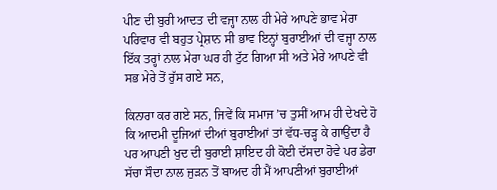ਪੀਣ ਦੀ ਬੁਰੀ ਆਦਤ ਦੀ ਵਜ੍ਹਾ ਨਾਲ ਹੀ ਮੇਰੇ ਆਪਣੇ ਭਾਵ ਮੇਰਾ ਪਰਿਵਾਰ ਵੀ ਬਹੁਤ ਪ੍ਰੇਸ਼ਾਨ ਸੀ ਭਾਵ ਇਨ੍ਹਾਂ ਬੁਰਾਈਆਂ ਦੀ ਵਜ੍ਹਾ ਨਾਲ ਇੱਕ ਤਰ੍ਹਾਂ ਨਾਲ ਮੇਰਾ ਘਰ ਹੀ ਟੁੱਟ ਗਿਆ ਸੀ ਅਤੇ ਮੇਰੇ ਆਪਣੇ ਵੀ ਸਭ ਮੇਰੇ ਤੋਂ ਰੁੱਸ ਗਏ ਸਨ,

ਕਿਨਾਰਾ ਕਰ ਗਏ ਸਨ, ਜਿਵੇਂ ਕਿ ਸਮਾਜ ’ਚ ਤੁਸੀਂ ਆਮ ਹੀ ਦੇਖਦੇ ਹੋ ਕਿ ਆਦਮੀ ਦੂਜਿਆਂ ਦੀਆਂ ਬੁਰਾਈਆਂ ਤਾਂ ਵੱਧ-ਚੜ੍ਹ ਕੇ ਗਾਉਂਦਾ ਹੈ ਪਰ ਆਪਣੀ ਖੁਦ ਦੀ ਬੁਰਾਈ ਸ਼ਾਇਦ ਹੀ ਕੋਈ ਦੱਸਦਾ ਹੋਵੇ ਪਰ ਡੇਰਾ ਸੱਚਾ ਸੌਦਾ ਨਾਲ ਜੁੜਨ ਤੋਂ ਬਾਅਦ ਹੀ ਮੈਂ ਆਪਣੀਆਂ ਬੁਰਾਈਆਂ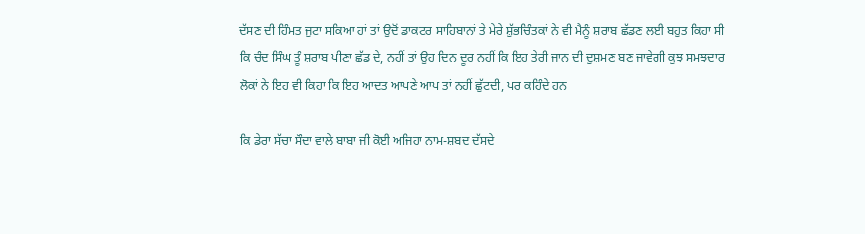ਦੱਸਣ ਦੀ ਹਿੰਮਤ ਜੁਟਾ ਸਕਿਆ ਹਾਂ ਤਾਂ ਉਦੋਂ ਡਾਕਟਰ ਸਾਹਿਬਾਨਾਂ ਤੇ ਮੇਰੇ ਸ਼ੁੱਭਚਿੰਤਕਾਂ ਨੇ ਵੀ ਮੈਨੂੰ ਸ਼ਰਾਬ ਛੱਡਣ ਲਈ ਬਹੁਤ ਕਿਹਾ ਸੀ ਕਿ ਚੰਦ ਸਿੰਘ ਤੂੰ ਸ਼ਰਾਬ ਪੀਣਾ ਛੱਡ ਦੇ, ਨਹੀਂ ਤਾਂ ਉਹ ਦਿਨ ਦੂਰ ਨਹੀਂ ਕਿ ਇਹ ਤੇਰੀ ਜਾਨ ਦੀ ਦੁਸ਼ਮਣ ਬਣ ਜਾਵੇਗੀ ਕੁਝ ਸਮਝਦਾਰ ਲੋਕਾਂ ਨੇ ਇਹ ਵੀ ਕਿਹਾ ਕਿ ਇਹ ਆਦਤ ਆਪਣੇ ਆਪ ਤਾਂ ਨਹੀਂ ਛੁੱਟਦੀ, ਪਰ ਕਹਿੰਦੇ ਹਨ

ਕਿ ਡੇਰਾ ਸੱਚਾ ਸੌਦਾ ਵਾਲੇ ਬਾਬਾ ਜੀ ਕੋਈ ਅਜਿਹਾ ਨਾਮ-ਸ਼ਬਦ ਦੱਸਦੇ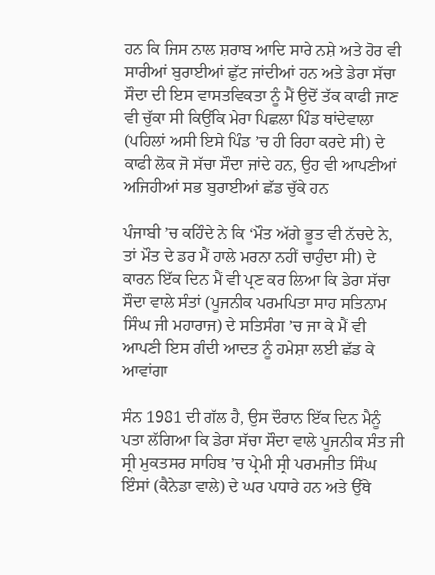ਹਨ ਕਿ ਜਿਸ ਨਾਲ ਸ਼ਰਾਬ ਆਦਿ ਸਾਰੇ ਨਸ਼ੇ ਅਤੇ ਹੋਰ ਵੀ ਸਾਰੀਆਂ ਬੁਰਾਈਆਂ ਛੁੱਟ ਜਾਂਦੀਆਂ ਹਨ ਅਤੇ ਡੇਰਾ ਸੱਚਾ ਸੌਦਾ ਦੀ ਇਸ ਵਾਸਤਵਿਕਤਾ ਨੂੰ ਮੈਂ ਉਦੋਂ ਤੱਕ ਕਾਫੀ ਜਾਣ ਵੀ ਚੁੱਕਾ ਸੀ ਕਿਉਂਕਿ ਮੇਰਾ ਪਿਛਲਾ ਪਿੰਡ ਥਾਂਦੇਵਾਲਾ (ਪਹਿਲਾਂ ਅਸੀ ਇਸੇ ਪਿੰਡ ’ਚ ਹੀ ਰਿਹਾ ਕਰਦੇ ਸੀ) ਦੇ ਕਾਫੀ ਲੋਕ ਜੋ ਸੱਚਾ ਸੌਦਾ ਜਾਂਦੇ ਹਨ, ਉਹ ਵੀ ਆਪਣੀਆਂ ਅਜਿਹੀਆਂ ਸਭ ਬੁਰਾਈਆਂ ਛੱਡ ਚੁੱਕੇ ਹਨ

ਪੰਜਾਬੀ ’ਚ ਕਹਿੰਦੇ ਨੇ ਕਿ ‘ਮੌਤ ਅੱਗੇ ਭੂਤ ਵੀ ਨੱਚਦੇ ਨੇ, ਤਾਂ ਮੌਤ ਦੇ ਡਰ ਮੈਂ ਹਾਲੇ ਮਰਨਾ ਨਹੀਂ ਚਾਹੁੰਦਾ ਸੀ) ਦੇ ਕਾਰਨ ਇੱਕ ਦਿਨ ਮੈਂ ਵੀ ਪ੍ਰਣ ਕਰ ਲਿਆ ਕਿ ਡੇਰਾ ਸੱਚਾ ਸੌਦਾ ਵਾਲੇ ਸੰਤਾਂ (ਪੂਜਨੀਕ ਪਰਮਪਿਤਾ ਸਾਹ ਸਤਿਨਾਮ ਸਿੰਘ ਜੀ ਮਹਾਰਾਜ) ਦੇ ਸਤਿਸੰਗ ’ਚ ਜਾ ਕੇ ਮੈਂ ਵੀ ਆਪਣੀ ਇਸ ਗੰਦੀ ਆਦਤ ਨੂੰ ਹਮੇਸ਼ਾ ਲਈ ਛੱਡ ਕੇ ਆਵਾਂਗਾ

ਸੰਨ 1981 ਦੀ ਗੱਲ ਹੈ, ਉਸ ਦੌਰਾਨ ਇੱਕ ਦਿਨ ਮੈਨੂੰ ਪਤਾ ਲੱਗਿਆ ਕਿ ਡੇਰਾ ਸੱਚਾ ਸੌਦਾ ਵਾਲੇ ਪੂਜਨੀਕ ਸੰਤ ਜੀ ਸ੍ਰੀ ਮੁਕਤਸਰ ਸਾਹਿਬ ’ਚ ਪ੍ਰੇਮੀ ਸ੍ਰੀ ਪਰਮਜੀਤ ਸਿੰਘ ਇੰਸਾਂ (ਕੈਨੇਡਾ ਵਾਲੇ) ਦੇ ਘਰ ਪਧਾਰੇ ਹਨ ਅਤੇ ਉੱਥੇ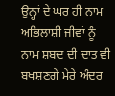ਉਨ੍ਹਾਂ ਦੇ ਘਰ ਹੀ ਨਾਮ ਅਭਿਲਾਸ਼ੀ ਜੀਵਾਂ ਨੂੰ ਨਾਮ ਸ਼ਬਦ ਦੀ ਦਾਤ ਵੀ ਬਖਸ਼ਣਗੇ ਮੇਰੇ ਅੰਦਰ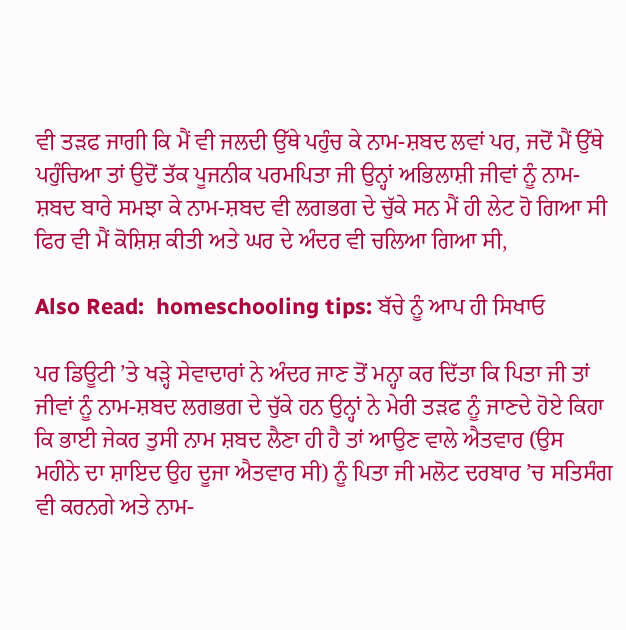ਵੀ ਤੜਫ ਜਾਗੀ ਕਿ ਮੈਂ ਵੀ ਜਲਦੀ ਉੱਥੇ ਪਹੁੰਚ ਕੇ ਨਾਮ-ਸ਼ਬਦ ਲਵਾਂ ਪਰ, ਜਦੋਂ ਮੈਂ ਉੱਥੇ ਪਹੁੰਚਿਆ ਤਾਂ ਉਦੋਂ ਤੱਕ ਪੂਜਨੀਕ ਪਰਮਪਿਤਾ ਜੀ ਉਨ੍ਹਾਂ ਅਭਿਲਾਸ਼ੀ ਜੀਵਾਂ ਨੂੰ ਨਾਮ-ਸ਼ਬਦ ਬਾਰੇ ਸਮਝਾ ਕੇ ਨਾਮ-ਸ਼ਬਦ ਵੀ ਲਗਭਗ ਦੇ ਚੁੱਕੇ ਸਨ ਮੈਂ ਹੀ ਲੇਟ ਹੋ ਗਿਆ ਸੀ ਫਿਰ ਵੀ ਮੈਂ ਕੋਸ਼ਿਸ਼ ਕੀਤੀ ਅਤੇ ਘਰ ਦੇ ਅੰਦਰ ਵੀ ਚਲਿਆ ਗਿਆ ਸੀ,

Also Read:  homeschooling tips: ਬੱਚੇ ਨੂੰ ਆਪ ਹੀ ਸਿਖਾਓ

ਪਰ ਡਿਊਟੀ ’ਤੇ ਖੜ੍ਹੇ ਸੇਵਾਦਾਰਾਂ ਨੇ ਅੰਦਰ ਜਾਣ ਤੋਂ ਮਨ੍ਹਾ ਕਰ ਦਿੱਤਾ ਕਿ ਪਿਤਾ ਜੀ ਤਾਂ ਜੀਵਾਂ ਨੂੰ ਨਾਮ-ਸ਼ਬਦ ਲਗਭਗ ਦੇ ਚੁੱਕੇ ਹਨ ਉਨ੍ਹਾਂ ਨੇ ਮੇਰੀ ਤੜਫ ਨੂੰ ਜਾਣਦੇ ਹੋਏ ਕਿਹਾ ਕਿ ਭਾਈ ਜੇਕਰ ਤੁਸੀ ਨਾਮ ਸ਼ਬਦ ਲੈਣਾ ਹੀ ਹੈ ਤਾਂ ਆਉਣ ਵਾਲੇ ਐਤਵਾਰ (ਉਸ ਮਹੀਨੇ ਦਾ ਸ਼ਾਇਦ ਉਹ ਦੂਜਾ ਐਤਵਾਰ ਸੀ) ਨੂੰ ਪਿਤਾ ਜੀ ਮਲੋਟ ਦਰਬਾਰ ’ਚ ਸਤਿਸੰਗ ਵੀ ਕਰਨਗੇ ਅਤੇ ਨਾਮ-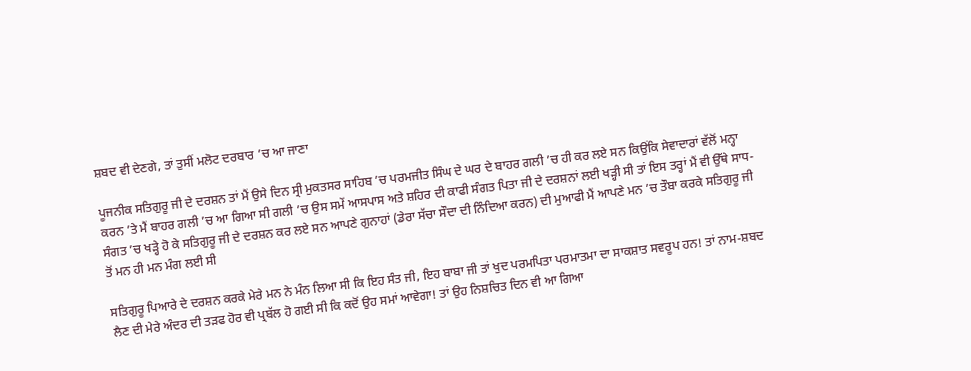ਸ਼ਬਦ ਵੀ ਦੇਣਗੇ, ਤਾਂ ਤੁਸੀਂ ਮਲੋਟ ਦਰਬਾਰ ’ਚ ਆ ਜਾਣਾ

ਪੂਜਨੀਕ ਸਤਿਗੁਰੂ ਜੀ ਦੇ ਦਰਸ਼ਨ ਤਾਂ ਮੈਂ ਉਸੇ ਦਿਨ ਸ੍ਰੀ ਮੁਕਤਸਰ ਸਾਹਿਬ ’ਚ ਪਰਮਜੀਤ ਸਿੰਘ ਦੇ ਘਰ ਦੇ ਬਾਹਰ ਗਲੀ ’ਚ ਹੀ ਕਰ ਲਏ ਸਨ ਕਿਉਂਕਿ ਸੇਵਾਦਾਰਾਂ ਵੱਲੋਂ ਮਨ੍ਹਾ ਕਰਨ ’ਤੇ ਮੈਂ ਬਾਹਰ ਗਲੀ ’ਚ ਆ ਗਿਆ ਸੀ ਗਲੀ ’ਚ ਉਸ ਸਮੇਂ ਆਸਪਾਸ ਅਤੇ ਸ਼ਹਿਰ ਦੀ ਕਾਫੀ ਸੰਗਤ ਪਿਤਾ ਜੀ ਦੇ ਦਰਸ਼ਨਾਂ ਲਈ ਖੜ੍ਹੀ ਸੀ ਤਾਂ ਇਸ ਤਰ੍ਹਾਂ ਮੈਂ ਵੀ ਉੱਥੇ ਸਾਧ-ਸੰਗਤ ’ਚ ਖੜ੍ਹੇ ਹੋ ਕੇ ਸਤਿਗੁਰੂ ਜੀ ਦੇ ਦਰਸ਼ਨ ਕਰ ਲਏ ਸਨ ਆਪਣੇ ਗੁਨਾਹਾਂ (ਡੇਰਾ ਸੱਚਾ ਸੌਦਾ ਦੀ ਨਿੰਦਿਆ ਕਰਨ) ਦੀ ਮੁਆਫੀ ਮੈਂ ਆਪਣੇ ਮਨ ’ਚ ਤੌਬਾ ਕਰਕੇ ਸਤਿਗੁਰੂ ਜੀ ਤੋਂ ਮਨ ਹੀ ਮਨ ਮੰਗ ਲਈ ਸੀ

ਸਤਿਗੁਰੂ ਪਿਆਰੇ ਦੇ ਦਰਸ਼ਨ ਕਰਕੇ ਮੇਰੇ ਮਨ ਨੇ ਮੰਨ ਲਿਆ ਸੀ ਕਿ ਇਹ ਸੰਤ ਜੀ, ਇਹ ਬਾਬਾ ਜੀ ਤਾਂ ਖੁਦ ਪਰਮਪਿਤਾ ਪਰਮਾਤਮਾ ਦਾ ਸਾਕਸ਼ਾਤ ਸਵਰੂਪ ਹਨ! ਤਾਂ ਨਾਮ-ਸ਼ਬਦ ਲੈਣ ਦੀ ਮੇਰੇ ਅੰਦਰ ਦੀ ਤੜਫ ਹੋਰ ਵੀ ਪ੍ਰਬੱਲ ਹੋ ਗਈ ਸੀ ਕਿ ਕਦੋਂ ਉਹ ਸਮਾਂ ਆਵੇਗਾ! ਤਾਂ ਉਹ ਨਿਸ਼ਚਿਤ ਦਿਨ ਵੀ ਆ ਗਿਆ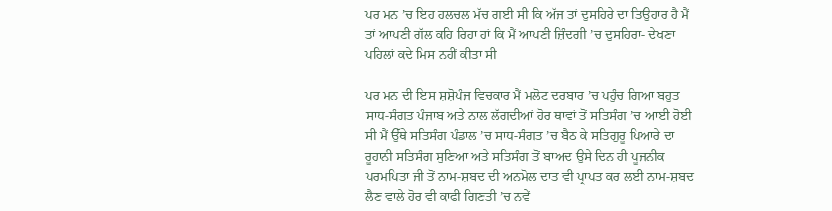ਪਰ ਮਨ ’ਚ ਇਹ ਹਲਚਲ ਮੱਚ ਗਈ ਸੀ ਕਿ ਅੱਜ ਤਾਂ ਦੁਸਹਿਰੇ ਦਾ ਤਿਉਹਾਰ ਹੈ ਮੈਂ ਤਾਂ ਆਪਣੀ ਗੱਲ ਕਹਿ ਰਿਹਾ ਹਾਂ ਕਿ ਮੈਂ ਆਪਣੀ ਜ਼ਿੰਦਗੀ ’ਚ ਦੁਸਹਿਰਾ- ਦੇਖਣਾ ਪਹਿਲਾਂ ਕਦੇ ਮਿਸ ਨਹੀਂ ਕੀਤਾ ਸੀ

ਪਰ ਮਨ ਦੀ ਇਸ ਸ਼ਸ਼ੋਪੰਜ ਵਿਚਕਾਰ ਮੈਂ ਮਲੋਟ ਦਰਬਾਰ ’ਚ ਪਹੁੰਚ ਗਿਆ ਬਹੁਤ ਸਾਧ-ਸੰਗਤ ਪੰਜਾਬ ਅਤੇ ਨਾਲ ਲੱਗਦੀਆਂ ਹੋਰ ਥਾਵਾਂ ਤੋਂ ਸਤਿਸੰਗ ’ਚ ਆਈ ਹੋਈ ਸੀ ਮੈਂ ਉੱਥੇ ਸਤਿਸੰਗ ਪੰਡਾਲ ’ਚ ਸਾਧ-ਸੰਗਤ ’ਚ ਬੈਠ ਕੇ ਸਤਿਗੁਰੂ ਪਿਆਰੇ ਦਾ ਰੂਹਾਨੀ ਸਤਿਸੰਗ ਸੁਣਿਆ ਅਤੇ ਸਤਿਸੰਗ ਤੋਂ ਬਾਅਦ ਉਸੇ ਦਿਨ ਹੀ ਪੂਜਨੀਕ ਪਰਮਪਿਤਾ ਜੀ ਤੋਂ ਨਾਮ-ਸ਼ਬਦ ਦੀ ਅਨਮੋਲ ਦਾਤ ਵੀ ਪ੍ਰਾਪਤ ਕਰ ਲਈ ਨਾਮ-ਸ਼ਬਦ ਲੈਣ ਵਾਲੇ ਹੋਰ ਵੀ ਕਾਫੀ ਗਿਣਤੀ ’ਚ ਨਵੇਂ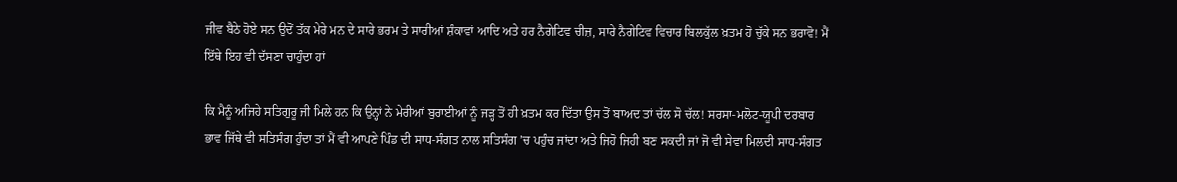ਜੀਵ ਬੈਠੇ ਹੋਏ ਸਨ ਉਦੋਂ ਤੱਕ ਮੇਰੇ ਮਨ ਦੇ ਸਾਰੇ ਭਰਮ ਤੇ ਸਾਰੀਆਂ ਸ਼ੰਕਾਵਾਂ ਆਦਿ ਅਤੇ ਹਰ ਨੈਗੇਟਿਵ ਚੀਜ਼, ਸਾਰੇ ਨੈਗੇਟਿਵ ਵਿਚਾਰ ਬਿਲਕੁੱਲ ਖ਼ਤਮ ਹੋ ਚੁੱਕੇ ਸਨ ਭਰਾਵੋ! ਮੈਂ ਇੱਥੇ ਇਹ ਵੀ ਦੱਸਣਾ ਚਾਹੁੰਦਾ ਹਾਂ

ਕਿ ਮੈਨੂੰ ਅਜਿਹੇ ਸਤਿਗੁਰੂ ਜੀ ਮਿਲੇ ਹਨ ਕਿ ਉਨ੍ਹਾਂ ਨੇ ਮੇਰੀਆਂ ਬੁਰਾਈਆਂ ਨੂੰ ਜੜ੍ਹ ਤੋਂ ਹੀ ਖ਼ਤਮ ਕਰ ਦਿੱਤਾ ਉਸ ਤੋਂ ਬਾਅਦ ਤਾਂ ਚੱਲ ਸੋ ਚੱਲ! ਸਰਸਾ-ਮਲੋਟ-ਯੂਪੀ ਦਰਬਾਰ ਭਾਵ ਜਿੱਥੇ ਵੀ ਸਤਿਸੰਗ ਹੁੰਦਾ ਤਾਂ ਮੈਂ ਵੀ ਆਪਣੇ ਪਿੰਡ ਦੀ ਸਾਧ-ਸੰਗਤ ਨਾਲ ਸਤਿਸੰਗ ’ਚ ਪਹੁੰਚ ਜਾਂਦਾ ਅਤੇ ਜਿਹੋ ਜਿਹੀ ਬਣ ਸਕਦੀ ਜਾਂ ਜੋ ਵੀ ਸੇਵਾ ਮਿਲਦੀ ਸਾਧ-ਸੰਗਤ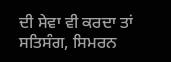ਦੀ ਸੇਵਾ ਵੀ ਕਰਦਾ ਤਾਂ ਸਤਿਸੰਗ, ਸਿਮਰਨ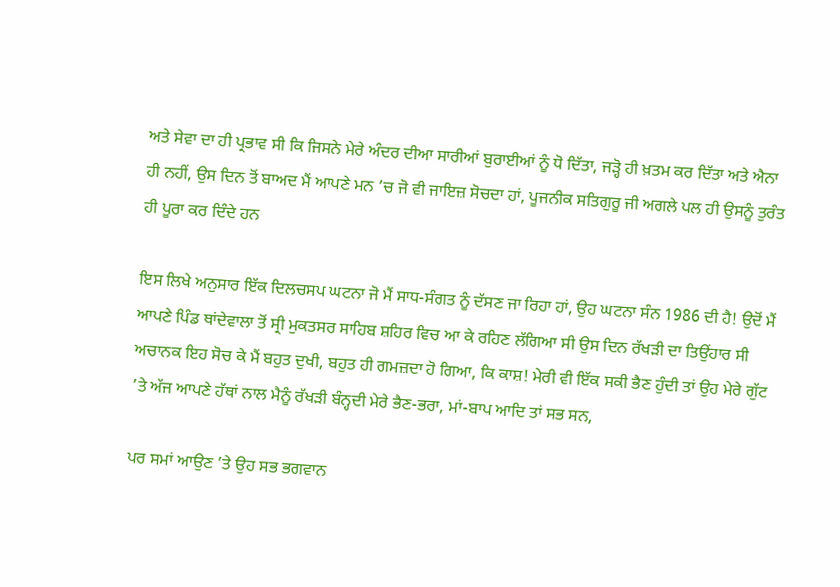ਅਤੇ ਸੇਵਾ ਦਾ ਹੀ ਪ੍ਰਭਾਵ ਸੀ ਕਿ ਜਿਸਨੇ ਮੇਰੇ ਅੰਦਰ ਦੀਆ ਸਾਰੀਆਂ ਬੁਰਾਈਆਂ ਨੂੰ ਧੋ ਦਿੱਤਾ, ਜੜ੍ਹੋ ਹੀ ਖ਼ਤਮ ਕਰ ਦਿੱਤਾ ਅਤੇ ਐਨਾ ਹੀ ਨਹੀਂ, ਉਸ ਦਿਨ ਤੋਂ ਬਾਅਦ ਮੈਂ ਆਪਣੇ ਮਨ ’ਚ ਜੋ ਵੀ ਜਾਇਜ਼ ਸੋਚਦਾ ਹਾਂ, ਪੂਜਨੀਕ ਸਤਿਗੁਰੂ ਜੀ ਅਗਲੇ ਪਲ ਹੀ ਉਸਨੂੰ ਤੁਰੰਤ ਹੀ ਪੂਰਾ ਕਰ ਦਿੰਦੇ ਹਨ

ਇਸ ਲਿਖੇ ਅਨੁਸਾਰ ਇੱਕ ਦਿਲਚਸਪ ਘਟਨਾ ਜੋ ਮੈਂ ਸਾਧ-ਸੰਗਤ ਨੂੰ ਦੱਸਣ ਜਾ ਰਿਹਾ ਹਾਂ, ਉਹ ਘਟਨਾ ਸੰਨ 1986 ਦੀ ਹੈ! ਉਦੋਂ ਮੈਂ ਆਪਣੇ ਪਿੰਡ ਥਾਂਦੇਵਾਲਾ ਤੋਂ ਸ੍ਰੀ ਮੁਕਤਸਰ ਸਾਹਿਬ ਸ਼ਹਿਰ ਵਿਚ ਆ ਕੇ ਰਹਿਣ ਲੱਗਿਆ ਸੀ ਉਸ ਦਿਨ ਰੱਖੜੀ ਦਾ ਤਿਉਂਹਾਰ ਸੀ ਅਚਾਨਕ ਇਹ ਸੋਚ ਕੇ ਮੈਂ ਬਹੁਤ ਦੁਖੀ, ਬਹੁਤ ਹੀ ਗਮਜ਼ਦਾ ਹੋ ਗਿਆ, ਕਿ ਕਾਸ਼! ਮੇਰੀ ਵੀ ਇੱਕ ਸਕੀ ਭੈਣ ਹੁੰਦੀ ਤਾਂ ਉਹ ਮੇਰੇ ਗੁੱਟ ’ਤੇ ਅੱਜ ਆਪਣੇ ਹੱਥਾਂ ਨਾਲ ਮੈਨੂੰ ਰੱਖੜੀ ਬੰਨ੍ਹਦੀ ਮੇਰੇ ਭੈਣ-ਭਰਾ, ਮਾਂ-ਬਾਪ ਆਦਿ ਤਾਂ ਸਭ ਸਨ,

ਪਰ ਸਮਾਂ ਆਉਣ ’ਤੇ ਉਹ ਸਭ ਭਗਵਾਨ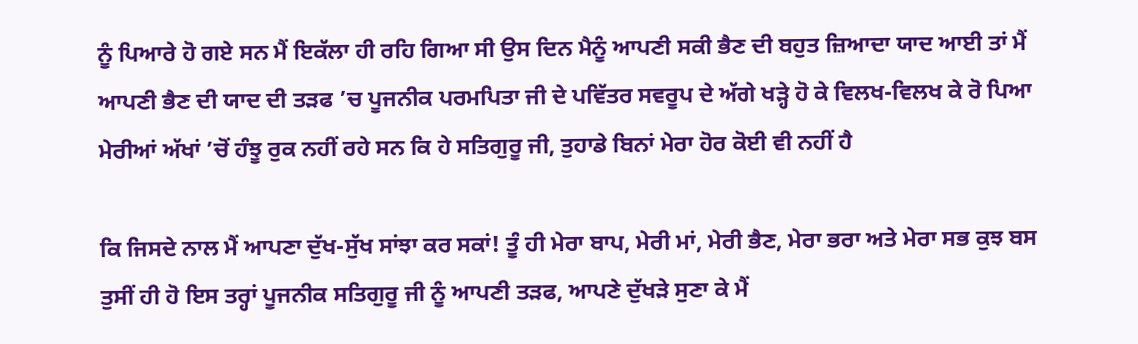ਨੂੰ ਪਿਆਰੇ ਹੋ ਗਏ ਸਨ ਮੈਂ ਇਕੱਲਾ ਹੀ ਰਹਿ ਗਿਆ ਸੀ ਉਸ ਦਿਨ ਮੈਨੂੰ ਆਪਣੀ ਸਕੀ ਭੈਣ ਦੀ ਬਹੁਤ ਜ਼ਿਆਦਾ ਯਾਦ ਆਈ ਤਾਂ ਮੈਂ ਆਪਣੀ ਭੈਣ ਦੀ ਯਾਦ ਦੀ ਤੜਫ ’ਚ ਪੂਜਨੀਕ ਪਰਮਪਿਤਾ ਜੀ ਦੇ ਪਵਿੱਤਰ ਸਵਰੂਪ ਦੇ ਅੱਗੇ ਖੜ੍ਹੇ ਹੋ ਕੇ ਵਿਲਖ-ਵਿਲਖ ਕੇ ਰੋ ਪਿਆ ਮੇਰੀਆਂ ਅੱਖਾਂ ’ਚੋਂ ਹੰਝੂ ਰੁਕ ਨਹੀਂ ਰਹੇ ਸਨ ਕਿ ਹੇ ਸਤਿਗੁਰੂ ਜੀ, ਤੁਹਾਡੇ ਬਿਨਾਂ ਮੇਰਾ ਹੋਰ ਕੋਈ ਵੀ ਨਹੀਂ ਹੈ

ਕਿ ਜਿਸਦੇ ਨਾਲ ਮੈਂ ਆਪਣਾ ਦੁੱਖ-ਸੁੱਖ ਸਾਂਝਾ ਕਰ ਸਕਾਂ! ਤੂੰ ਹੀ ਮੇਰਾ ਬਾਪ, ਮੇਰੀ ਮਾਂ, ਮੇਰੀ ਭੈਣ, ਮੇਰਾ ਭਰਾ ਅਤੇ ਮੇਰਾ ਸਭ ਕੁਝ ਬਸ ਤੁਸੀਂ ਹੀ ਹੋ ਇਸ ਤਰ੍ਹਾਂ ਪੂਜਨੀਕ ਸਤਿਗੁਰੂ ਜੀ ਨੂੰ ਆਪਣੀ ਤੜਫ, ਆਪਣੇ ਦੁੱਖੜੇ ਸੁਣਾ ਕੇ ਮੈਂ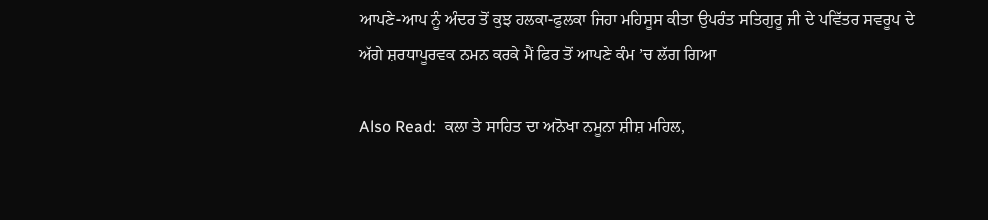ਆਪਣੇ-ਆਪ ਨੂੰ ਅੰਦਰ ਤੋਂ ਕੁਝ ਹਲਕਾ-ਫੁਲਕਾ ਜਿਹਾ ਮਹਿਸੂਸ ਕੀਤਾ ਉਪਰੰਤ ਸਤਿਗੁਰੂ ਜੀ ਦੇ ਪਵਿੱਤਰ ਸਵਰੂਪ ਦੇ ਅੱਗੇ ਸ਼ਰਧਾਪੂਰਵਕ ਨਮਨ ਕਰਕੇ ਮੈਂ ਫਿਰ ਤੋਂ ਆਪਣੇ ਕੰਮ ’ਚ ਲੱਗ ਗਿਆ

Also Read:  ਕਲਾ ਤੇ ਸਾਹਿਤ ਦਾ ਅਨੋਖਾ ਨਮੂਨਾ ਸ਼ੀਸ਼ ਮਹਿਲ,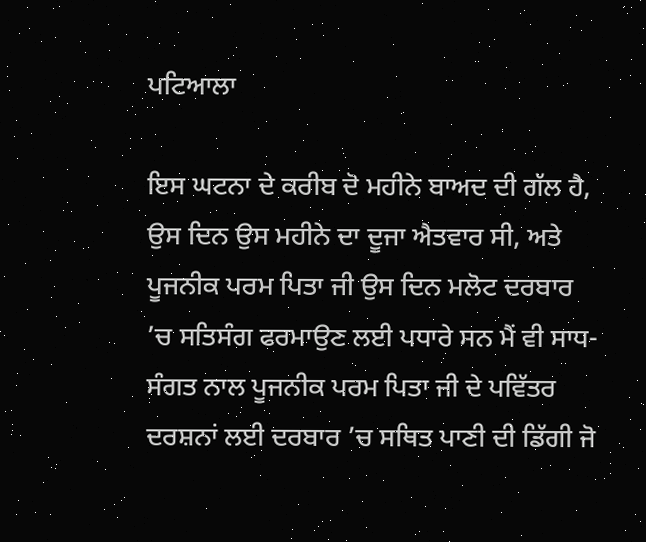ਪਟਿਆਲਾ

ਇਸ ਘਟਨਾ ਦੇ ਕਰੀਬ ਦੋ ਮਹੀਨੇ ਬਾਅਦ ਦੀ ਗੱਲ ਹੈ, ਉਸ ਦਿਨ ਉਸ ਮਹੀਨੇ ਦਾ ਦੂਜਾ ਐਤਵਾਰ ਸੀ, ਅਤੇ ਪੂਜਨੀਕ ਪਰਮ ਪਿਤਾ ਜੀ ਉਸ ਦਿਨ ਮਲੋਟ ਦਰਬਾਰ ’ਚ ਸਤਿਸੰਗ ਫਰਮਾਉਣ ਲਈ ਪਧਾਰੇ ਸਨ ਮੈਂ ਵੀ ਸਾਧ-ਸੰਗਤ ਨਾਲ ਪੂਜਨੀਕ ਪਰਮ ਪਿਤਾ ਜੀ ਦੇ ਪਵਿੱਤਰ ਦਰਸ਼ਨਾਂ ਲਈ ਦਰਬਾਰ ’ਚ ਸਥਿਤ ਪਾਣੀ ਦੀ ਡਿੱਗੀ ਜੋ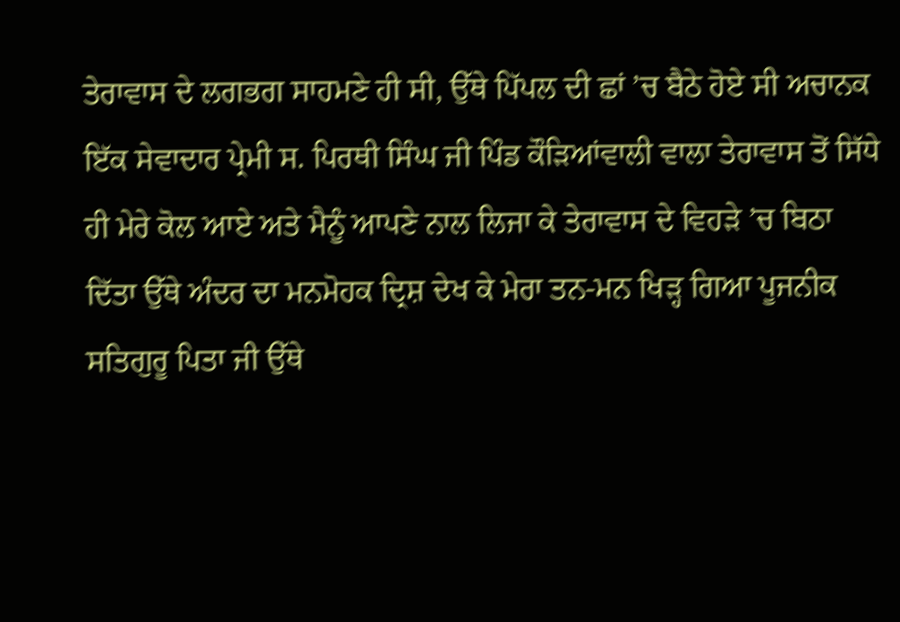ਤੇਰਾਵਾਸ ਦੇ ਲਗਭਗ ਸਾਹਮਣੇ ਹੀ ਸੀ, ਉੱਥੇ ਪਿੱਪਲ ਦੀ ਛਾਂ ’ਚ ਬੈਠੇ ਹੋਏ ਸੀ ਅਚਾਨਕ ਇੱਕ ਸੇਵਾਦਾਰ ਪ੍ਰੇਮੀ ਸ. ਪਿਰਥੀ ਸਿੰਘ ਜੀ ਪਿੰਡ ਕੌੜਿਆਂਵਾਲੀ ਵਾਲਾ ਤੇਰਾਵਾਸ ਤੋਂ ਸਿੱਧੇ ਹੀ ਮੇਰੇ ਕੋਲ ਆਏ ਅਤੇ ਮੈਨੂੰ ਆਪਣੇ ਨਾਲ ਲਿਜਾ ਕੇ ਤੇਰਾਵਾਸ ਦੇ ਵਿਹੜੇ ’ਚ ਬਿਠਾ ਦਿੱਤਾ ਉੱਥੇ ਅੰਦਰ ਦਾ ਮਨਮੋਹਕ ਦ੍ਰਿਸ਼ ਦੇਖ ਕੇ ਮੇਰਾ ਤਨ-ਮਨ ਖਿੜ੍ਹ ਗਿਆ ਪੂਜਨੀਕ ਸਤਿਗੁਰੂ ਪਿਤਾ ਜੀ ਉੱਥੇ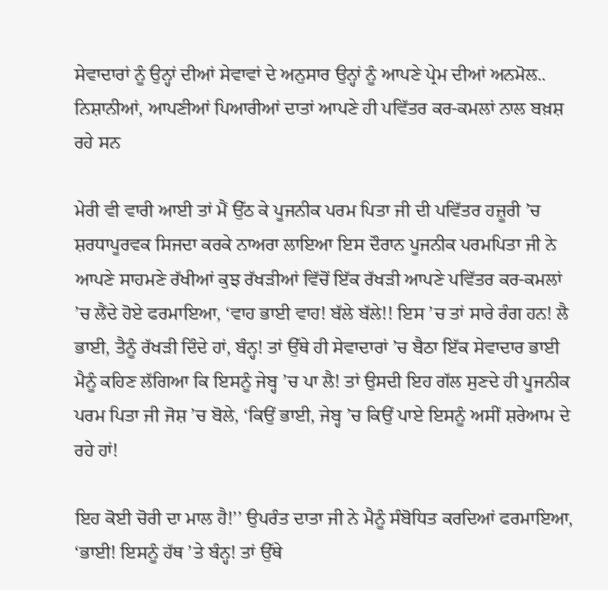ਸੇਵਾਦਾਰਾਂ ਨੂੰ ਉਨ੍ਹਾਂ ਦੀਆਂ ਸੇਵਾਵਾਂ ਦੇ ਅਨੁਸਾਰ ਉਨ੍ਹਾਂ ਨੂੰ ਆਪਣੇ ਪ੍ਰੇਮ ਦੀਆਂ ਅਨਮੋਲ.. ਨਿਸ਼ਾਨੀਆਂ, ਆਪਣੀਆਂ ਪਿਆਰੀਆਂ ਦਾਤਾਂ ਆਪਣੇ ਹੀ ਪਵਿੱਤਰ ਕਰ-ਕਮਲਾਂ ਨਾਲ ਬਖ਼ਸ਼ ਰਹੇ ਸਨ

ਮੇਰੀ ਵੀ ਵਾਰੀ ਆਈ ਤਾਂ ਮੈਂ ਉੱਠ ਕੇ ਪੂਜਨੀਕ ਪਰਮ ਪਿਤਾ ਜੀ ਦੀ ਪਵਿੱਤਰ ਹਜ਼ੂਰੀ ’ਚ ਸ਼ਰਧਾਪੂਰਵਕ ਸਿਜਦਾ ਕਰਕੇ ਨਾਅਰਾ ਲਾਇਆ ਇਸ ਦੌਰਾਨ ਪੂਜਨੀਕ ਪਰਮਪਿਤਾ ਜੀ ਨੇ ਆਪਣੇ ਸਾਹਮਣੇ ਰੱਖੀਆਂ ਕੁਝ ਰੱਖੜੀਆਂ ਵਿੱਚੋਂ ਇੱਕ ਰੱਖੜੀ ਆਪਣੇ ਪਵਿੱਤਰ ਕਰ-ਕਮਲਾਂ ’ਚ ਲੈਂਦੇ ਹੋਏ ਫਰਮਾਇਆ, ‘ਵਾਹ ਭਾਈ ਵਾਹ! ਬੱਲੇ ਬੱਲੇ!! ਇਸ ’ਚ ਤਾਂ ਸਾਰੇ ਰੰਗ ਹਨ! ਲੈ ਭਾਈ, ਤੈਨੂੰ ਰੱਖੜੀ ਦਿੰਦੇ ਹਾਂ, ਬੰਨ੍ਹ! ਤਾਂ ਉੱਥੇ ਹੀ ਸੇਵਾਦਾਰਾਂ ’ਚ ਬੈਠਾ ਇੱਕ ਸੇਵਾਦਾਰ ਭਾਈ ਮੈਨੂੰ ਕਹਿਣ ਲੱਗਿਆ ਕਿ ਇਸਨੂੰ ਜੇਬ੍ਹ ’ਚ ਪਾ ਲੈ! ਤਾਂ ਉਸਦੀ ਇਹ ਗੱਲ ਸੁਣਦੇ ਹੀ ਪੂਜਨੀਕ ਪਰਮ ਪਿਤਾ ਜੀ ਜੋਸ਼ ’ਚ ਬੋਲੇ, ‘ਕਿਉਂ ਭਾਈ, ਜੇਬ੍ਹ ’ਚ ਕਿਉਂ ਪਾਏ ਇਸਨੂੰ ਅਸੀਂ ਸ਼ਰੇਆਮ ਦੇ ਰਹੇ ਹਾਂ!

ਇਹ ਕੋਈ ਚੋਰੀ ਦਾ ਮਾਲ ਹੈ!’’ ਉਪਰੰਤ ਦਾਤਾ ਜੀ ਨੇ ਮੈਨੂੰ ਸੰਬੋਧਿਤ ਕਰਦਿਆਂ ਫਰਮਾਇਆ, ‘ਭਾਈ! ਇਸਨੂੰ ਹੱਥ ’ਤੇ ਬੰਨ੍ਹ! ਤਾਂ ਉੱਥੇ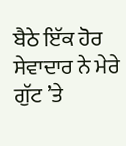ਬੈਠੇ ਇੱਕ ਹੋਰ ਸੇਵਾਦਾਰ ਨੇ ਮੇਰੇ ਗੁੱਟ ’ਤੇ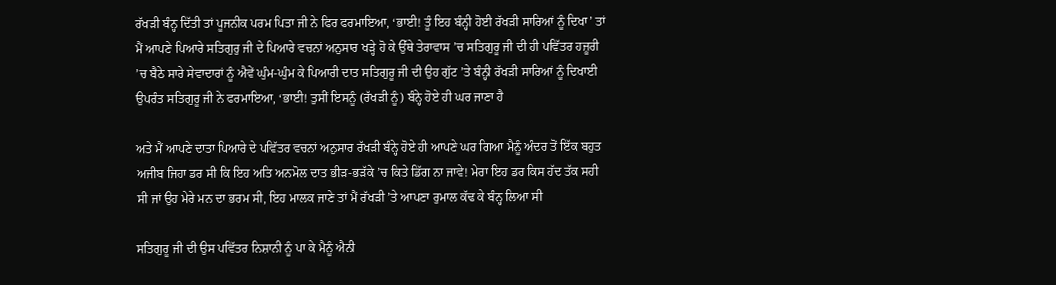ਰੱਖੜੀ ਬੰਨ੍ਹ ਦਿੱਤੀ ਤਾਂ ਪੂਜਨੀਕ ਪਰਮ ਪਿਤਾ ਜੀ ਨੇ ਫਿਰ ਫਰਮਾਇਆ, ‘ਭਾਈ! ਤੂੰ ਇਹ ਬੰਨ੍ਹੀ ਹੋਈ ਰੱਖੜੀ ਸਾਰਿਆਂ ਨੂੰ ਦਿਖਾ’ ਤਾਂ ਮੈਂ ਆਪਣੇ ਪਿਆਰੇ ਸਤਿਗੁਰੁ ਜੀ ਦੇ ਪਿਆਰੇ ਵਚਨਾਂ ਅਨੁਸਾਰ ਖੜ੍ਹੇ ਹੋ ਕੇ ਉੱਥੇ ਤੇਰਾਵਾਸ ’ਚ ਸਤਿਗੁਰੂ ਜੀ ਦੀ ਹੀ ਪਵਿੱਤਰ ਹਜ਼ੂਰੀ ’ਚ ਬੈਠੇ ਸਾਰੇ ਸੇਵਾਦਾਰਾਂ ਨੂੰ ਐਵੇਂ ਘੁੰਮ-ਘੁੰਮ ਕੇ ਪਿਆਰੀ ਦਾਤ ਸਤਿਗੁਰੂ ਜੀ ਦੀ ਉਹ ਗੁੱਟ ’ਤੇ ਬੰਨ੍ਹੀ ਰੱਖੜੀ ਸਾਰਿਆਂ ਨੂੰ ਦਿਖਾਈ ਉਪਰੰਤ ਸਤਿਗੁਰੂ ਜੀ ਨੇ ਫਰਮਾਇਆ, ‘ਭਾਈ! ਤੁਸੀਂ ਇਸਨੂੰ (ਰੱਖੜੀ ਨੂੰ) ਬੰਨ੍ਹੇ ਹੋਏ ਹੀ ਘਰ ਜਾਣਾ ਹੈ

ਅਤੇ ਮੈਂ ਆਪਣੇ ਦਾਤਾ ਪਿਆਰੇ ਦੇ ਪਵਿੱਤਰ ਵਚਨਾਂ ਅਨੁਸਾਰ ਰੱਖੜੀ ਬੰਨ੍ਹੇ ਹੋਏ ਹੀ ਆਪਣੇ ਘਰ ਗਿਆ ਮੈਨੂੰ ਅੰਦਰ ਤੋਂ ਇੱਕ ਬਹੁਤ ਅਜੀਬ ਜਿਹਾ ਡਰ ਸੀ ਕਿ ਇਹ ਅਤਿ ਅਨਮੋਲ ਦਾਤ ਭੀੜ-ਭੜੱਕੇ ’ਚ ਕਿਤੇ ਡਿੱਗ ਨਾ ਜਾਵੇ! ਮੇਰਾ ਇਹ ਡਰ ਕਿਸ ਹੱਦ ਤੱਕ ਸਹੀ ਸੀ ਜਾਂ ਉਹ ਮੇਰੇ ਮਨ ਦਾ ਭਰਮ ਸੀ, ਇਹ ਮਾਲਕ ਜਾਣੇ ਤਾਂ ਮੈਂ ਰੱਖੜੀ ’ਤੇ ਆਪਣਾ ਰੁਮਾਲ ਕੱਢ ਕੇ ਬੰਨ੍ਹ ਲਿਆ ਸੀ

ਸਤਿਗੁਰੂ ਜੀ ਦੀ ਉਸ ਪਵਿੱਤਰ ਨਿਸ਼ਾਨੀ ਨੂੰ ਪਾ ਕੇ ਮੈਨੂੰ ਐਨੀ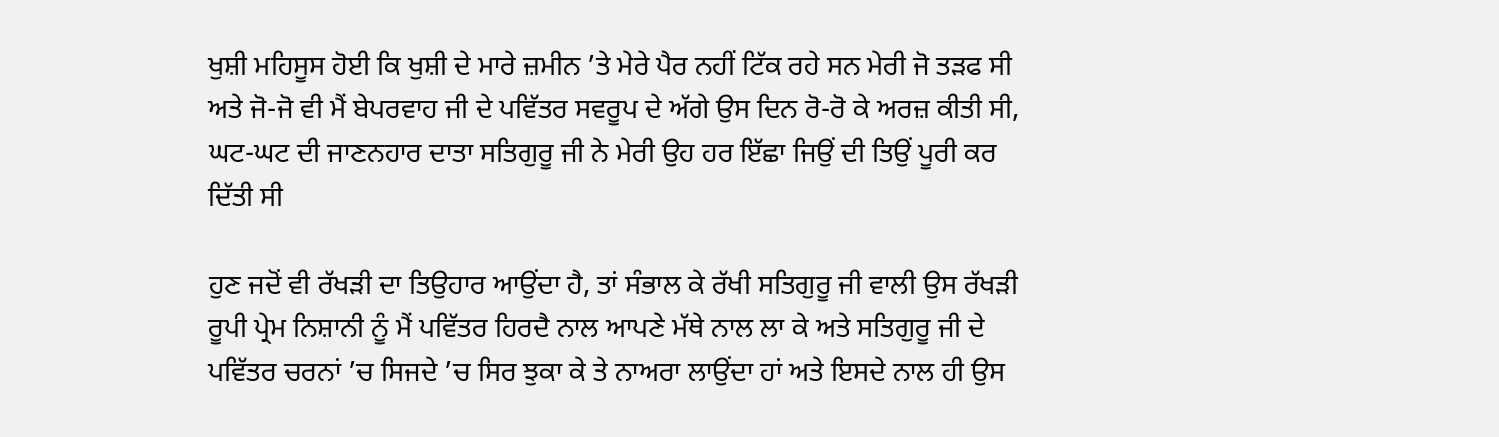ਖੁਸ਼ੀ ਮਹਿਸੂਸ ਹੋਈ ਕਿ ਖੁਸ਼ੀ ਦੇ ਮਾਰੇ ਜ਼ਮੀਨ ’ਤੇ ਮੇਰੇ ਪੈਰ ਨਹੀਂ ਟਿੱਕ ਰਹੇ ਸਨ ਮੇਰੀ ਜੋ ਤੜਫ ਸੀ ਅਤੇ ਜੋ-ਜੋ ਵੀ ਮੈਂ ਬੇਪਰਵਾਹ ਜੀ ਦੇ ਪਵਿੱਤਰ ਸਵਰੂਪ ਦੇ ਅੱਗੇ ਉਸ ਦਿਨ ਰੋ-ਰੋ ਕੇ ਅਰਜ਼ ਕੀਤੀ ਸੀ, ਘਟ-ਘਟ ਦੀ ਜਾਣਨਹਾਰ ਦਾਤਾ ਸਤਿਗੁਰੂ ਜੀ ਨੇ ਮੇਰੀ ਉਹ ਹਰ ਇੱਛਾ ਜਿਉਂ ਦੀ ਤਿਉਂ ਪੂਰੀ ਕਰ ਦਿੱਤੀ ਸੀ

ਹੁਣ ਜਦੋਂ ਵੀ ਰੱਖੜੀ ਦਾ ਤਿਉਹਾਰ ਆਉਂਦਾ ਹੈ, ਤਾਂ ਸੰਭਾਲ ਕੇ ਰੱਖੀ ਸਤਿਗੁਰੂ ਜੀ ਵਾਲੀ ਉਸ ਰੱਖੜੀ ਰੂਪੀ ਪ੍ਰੇਮ ਨਿਸ਼ਾਨੀ ਨੂੰ ਮੈਂ ਪਵਿੱਤਰ ਹਿਰਦੈ ਨਾਲ ਆਪਣੇ ਮੱਥੇ ਨਾਲ ਲਾ ਕੇ ਅਤੇ ਸਤਿਗੁਰੂ ਜੀ ਦੇ ਪਵਿੱਤਰ ਚਰਨਾਂ ’ਚ ਸਿਜਦੇ ’ਚ ਸਿਰ ਝੁਕਾ ਕੇ ਤੇ ਨਾਅਰਾ ਲਾਉਂਦਾ ਹਾਂ ਅਤੇ ਇਸਦੇ ਨਾਲ ਹੀ ਉਸ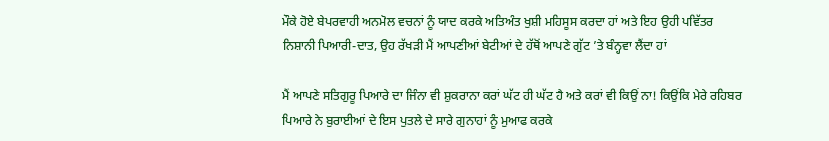ਮੌਕੇ ਹੋਏ ਬੇਪਰਵਾਹੀ ਅਨਮੋਲ ਵਚਨਾਂ ਨੂੰ ਯਾਦ ਕਰਕੇ ਅਤਿਅੰਤ ਖੁਸ਼ੀ ਮਹਿਸੂਸ ਕਰਦਾ ਹਾਂ ਅਤੇ ਇਹ ਉਹੀ ਪਵਿੱਤਰ ਨਿਸ਼ਾਨੀ ਪਿਆਰੀ-ਦਾਤ, ਉਹ ਰੱਖੜੀ ਮੈਂ ਆਪਣੀਆਂ ਬੇਟੀਆਂ ਦੇ ਹੱਥੋਂ ਆਪਣੇ ਗੁੱਟ ’ਤੇ ਬੰਨ੍ਹਵਾ ਲੈਂਦਾ ਹਾਂ

ਮੈਂ ਆਪਣੇ ਸਤਿਗੁਰੂ ਪਿਆਰੇ ਦਾ ਜਿੰਨਾ ਵੀ ਸ਼ੁਕਰਾਨਾ ਕਰਾਂ ਘੱਟ ਹੀ ਘੱਟ ਹੈ ਅਤੇ ਕਰਾਂ ਵੀ ਕਿਉਂ ਨਾ! ਕਿਉਂਕਿ ਮੇਰੇ ਰਹਿਬਰ ਪਿਆਰੇ ਨੇ ਬੁਰਾਈਆਂ ਦੇ ਇਸ ਪੁਤਲੇ ਦੇ ਸਾਰੇ ਗੁਨਾਹਾਂ ਨੂੰ ਮੁਆਫ ਕਰਕੇ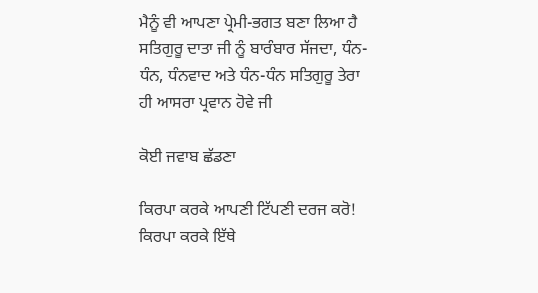ਮੈਨੂੰ ਵੀ ਆਪਣਾ ਪ੍ਰੇਮੀ-ਭਗਤ ਬਣਾ ਲਿਆ ਹੈ ਸਤਿਗੁਰੂ ਦਾਤਾ ਜੀ ਨੂੰ ਬਾਰੰਬਾਰ ਸੱਜਦਾ, ਧੰਨ-ਧੰਨ, ਧੰਨਵਾਦ ਅਤੇ ਧੰਨ-ਧੰਨ ਸਤਿਗੁਰੂ ਤੇਰਾ ਹੀ ਆਸਰਾ ਪ੍ਰਵਾਨ ਹੋਵੇ ਜੀ

ਕੋਈ ਜਵਾਬ ਛੱਡਣਾ

ਕਿਰਪਾ ਕਰਕੇ ਆਪਣੀ ਟਿੱਪਣੀ ਦਰਜ ਕਰੋ!
ਕਿਰਪਾ ਕਰਕੇ ਇੱਥੇ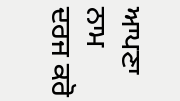ਆਪਣਾ ਨਾਮ ਦਰਜ ਕਰੋ